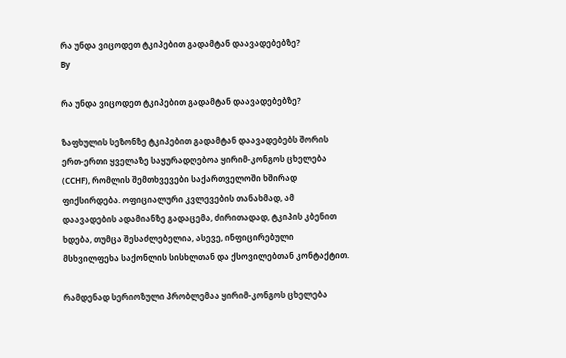რა უნდა ვიცოდეთ ტკიპებით გადამტან დაავადებებზე?
By

რა უნდა ვიცოდეთ ტკიპებით გადამტან დაავადებებზე?

ზაფხულის სეზონზე ტკიპებით გადამტან დაავადებებს შორის ერთ-ერთი ყველაზე საყურადღებოა ყირიმ-კონგოს ცხელება (CCHF), რომლის შემთხვევები საქართველოში ხშირად ფიქსირდება. ოფიციალური კვლევების თანახმად, ამ დაავადების ადამიანზე გადაცემა, ძირითადად, ტკიპის კბენით ხდება, თუმცა შესაძლებელია, ასევე, ინფიცირებული მსხვილფეხა საქონლის სისხლთან და ქსოვილებთან კონტაქტით.

რამდენად სერიოზული პრობლემაა ყირიმ-კონგოს ცხელება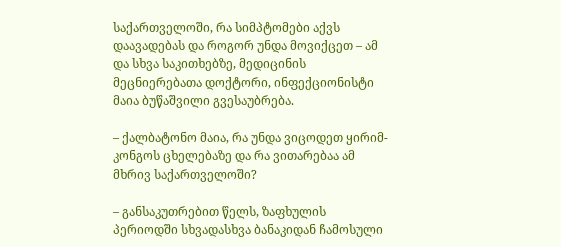საქართველოში, რა სიმპტომები აქვს დაავადებას და როგორ უნდა მოვიქცეთ – ამ და სხვა საკითხებზე, მედიცინის მეცნიერებათა დოქტორი, ინფექციონისტი მაია ბუწაშვილი გვესაუბრება.

– ქალბატონო მაია, რა უნდა ვიცოდეთ ყირიმ-კონგოს ცხელებაზე და რა ვითარებაა ამ მხრივ საქართველოში?

– განსაკუთრებით წელს, ზაფხულის პერიოდში სხვადასხვა ბანაკიდან ჩამოსული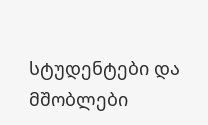სტუდენტები და მშობლები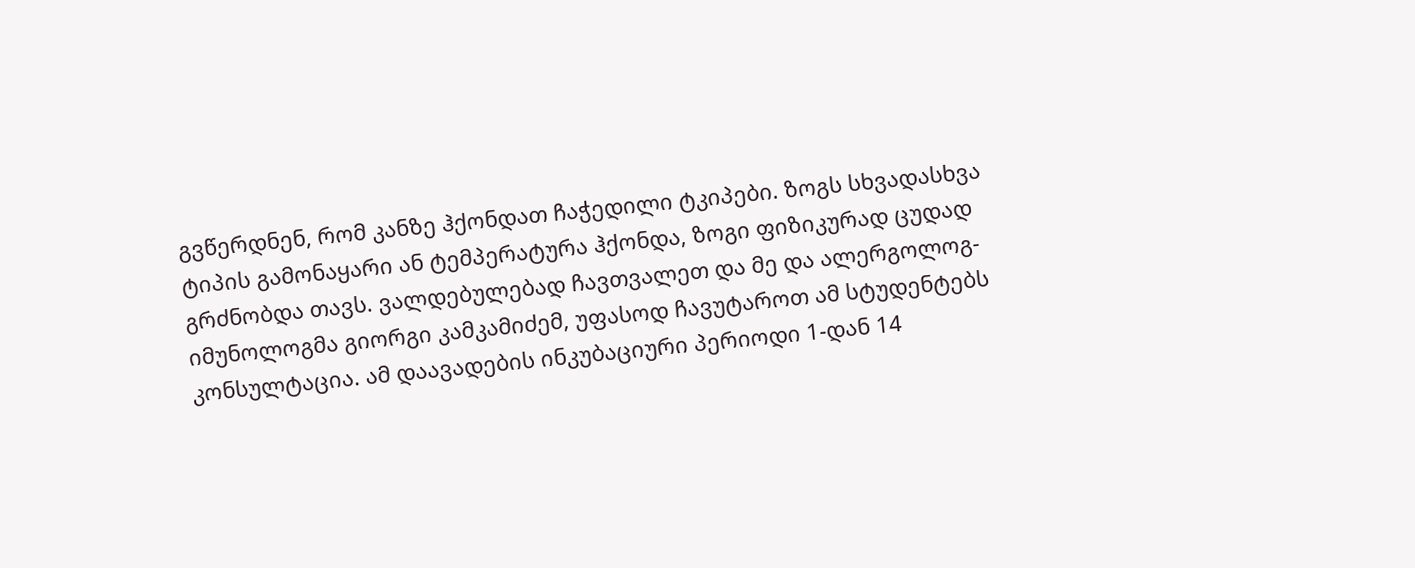გვწერდნენ, რომ კანზე ჰქონდათ ჩაჭედილი ტკიპები. ზოგს სხვადასხვა ტიპის გამონაყარი ან ტემპერატურა ჰქონდა, ზოგი ფიზიკურად ცუდად გრძნობდა თავს. ვალდებულებად ჩავთვალეთ და მე და ალერგოლოგ-იმუნოლოგმა გიორგი კამკამიძემ, უფასოდ ჩავუტაროთ ამ სტუდენტებს კონსულტაცია. ამ დაავადების ინკუბაციური პერიოდი 1-დან 14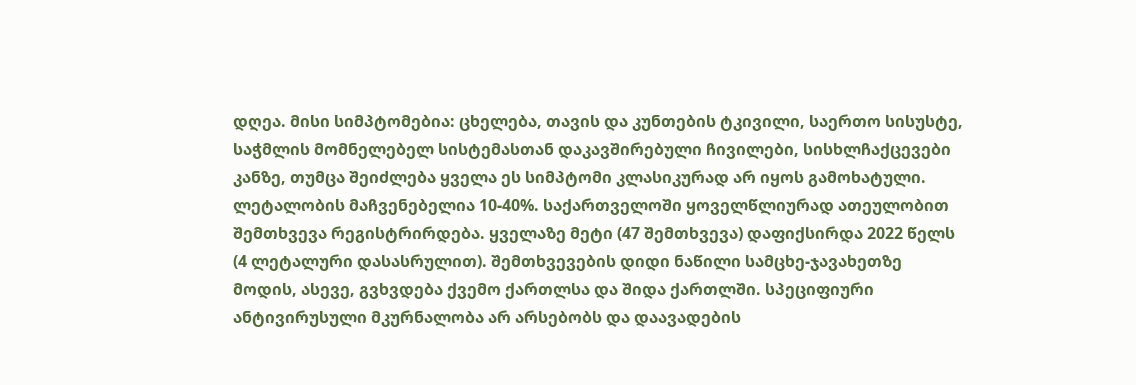დღეა. მისი სიმპტომებია: ცხელება, თავის და კუნთების ტკივილი, საერთო სისუსტე, საჭმლის მომნელებელ სისტემასთან დაკავშირებული ჩივილები, სისხლჩაქცევები კანზე, თუმცა შეიძლება ყველა ეს სიმპტომი კლასიკურად არ იყოს გამოხატული. ლეტალობის მაჩვენებელია 10-40%. საქართველოში ყოველწლიურად ათეულობით შემთხვევა რეგისტრირდება. ყველაზე მეტი (47 შემთხვევა) დაფიქსირდა 2022 წელს (4 ლეტალური დასასრულით). შემთხვევების დიდი ნაწილი სამცხე-ჯავახეთზე მოდის, ასევე, გვხვდება ქვემო ქართლსა და შიდა ქართლში. სპეციფიური ანტივირუსული მკურნალობა არ არსებობს და დაავადების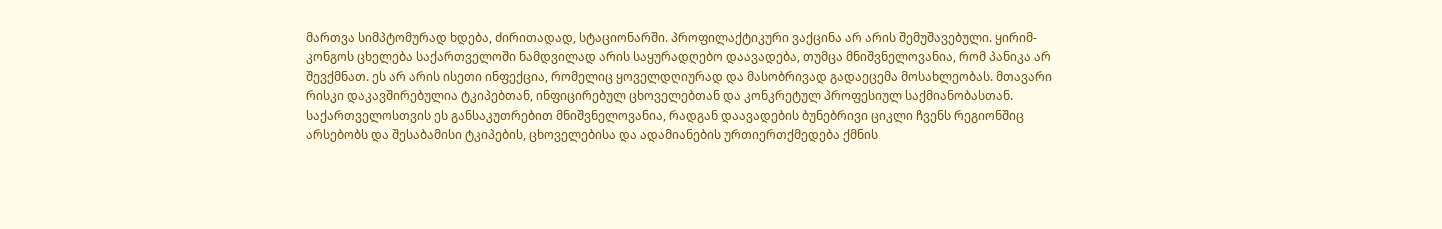მართვა სიმპტომურად ხდება, ძირითადად, სტაციონარში. პროფილაქტიკური ვაქცინა არ არის შემუშავებული. ყირიმ-კონგოს ცხელება საქართველოში ნამდვილად არის საყურადღებო დაავადება, თუმცა მნიშვნელოვანია, რომ პანიკა არ შევქმნათ. ეს არ არის ისეთი ინფექცია, რომელიც ყოველდღიურად და მასობრივად გადაეცემა მოსახლეობას. მთავარი რისკი დაკავშირებულია ტკიპებთან, ინფიცირებულ ცხოველებთან და კონკრეტულ პროფესიულ საქმიანობასთან. საქართველოსთვის ეს განსაკუთრებით მნიშვნელოვანია, რადგან დაავადების ბუნებრივი ციკლი ჩვენს რეგიონშიც არსებობს და შესაბამისი ტკიპების, ცხოველებისა და ადამიანების ურთიერთქმედება ქმნის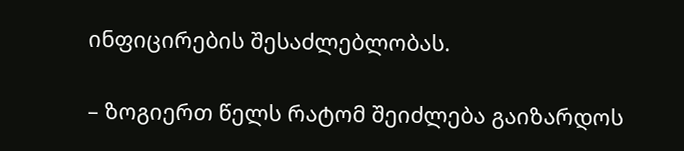ინფიცირების შესაძლებლობას.

– ზოგიერთ წელს რატომ შეიძლება გაიზარდოს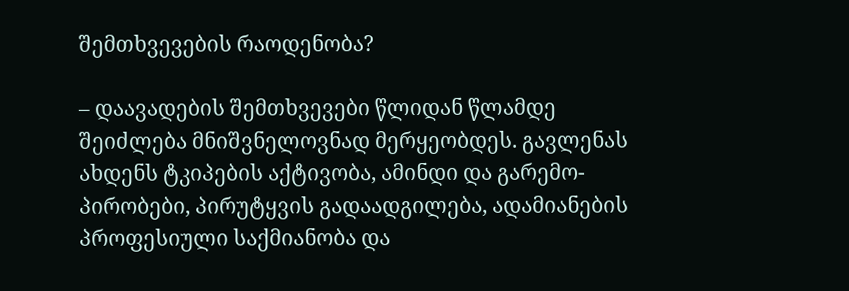შემთხვევების რაოდენობა?

– დაავადების შემთხვევები წლიდან წლამდე შეიძლება მნიშვნელოვნად მერყეობდეს. გავლენას ახდენს ტკიპების აქტივობა, ამინდი და გარემო-პირობები, პირუტყვის გადაადგილება, ადამიანების პროფესიული საქმიანობა და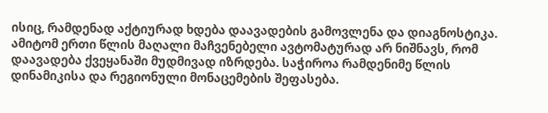ისიც, რამდენად აქტიურად ხდება დაავადების გამოვლენა და დიაგნოსტიკა. ამიტომ ერთი წლის მაღალი მაჩვენებელი ავტომატურად არ ნიშნავს, რომ დაავადება ქვეყანაში მუდმივად იზრდება. საჭიროა რამდენიმე წლის დინამიკისა და რეგიონული მონაცემების შეფასება.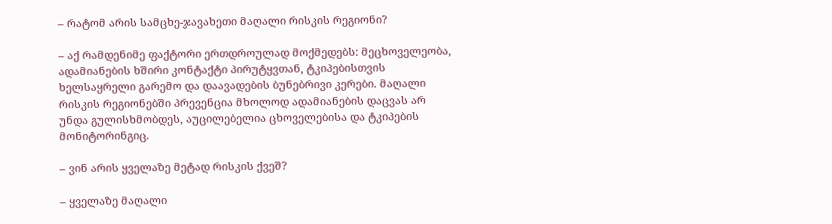– რატომ არის სამცხე-ჯავახეთი მაღალი რისკის რეგიონი?

– აქ რამდენიმე ფაქტორი ერთდროულად მოქმედებს: მეცხოველეობა, ადამიანების ხშირი კონტაქტი პირუტყვთან, ტკიპებისთვის ხელსაყრელი გარემო და დაავადების ბუნებრივი კერები. მაღალი რისკის რეგიონებში პრევენცია მხოლოდ ადამიანების დაცვას არ უნდა გულისხმობდეს, აუცილებელია ცხოველებისა და ტკიპების მონიტორინგიც.

– ვინ არის ყველაზე მეტად რისკის ქვეშ?

– ყველაზე მაღალი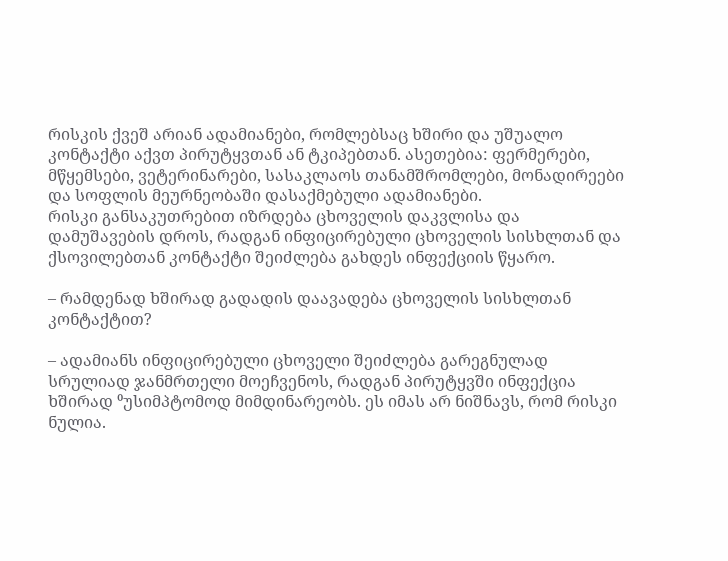რისკის ქვეშ არიან ადამიანები, რომლებსაც ხშირი და უშუალო კონტაქტი აქვთ პირუტყვთან ან ტკიპებთან. ასეთებია: ფერმერები, მწყემსები, ვეტერინარები, სასაკლაოს თანამშრომლები, მონადირეები და სოფლის მეურნეობაში დასაქმებული ადამიანები.
რისკი განსაკუთრებით იზრდება ცხოველის დაკვლისა და დამუშავების დროს, რადგან ინფიცირებული ცხოველის სისხლთან და ქსოვილებთან კონტაქტი შეიძლება გახდეს ინფექციის წყარო.

– რამდენად ხშირად გადადის დაავადება ცხოველის სისხლთან კონტაქტით?

– ადამიანს ინფიცირებული ცხოველი შეიძლება გარეგნულად სრულიად ჯანმრთელი მოეჩვენოს, რადგან პირუტყვში ინფექცია ხშირად ⁰უსიმპტომოდ მიმდინარეობს. ეს იმას არ ნიშნავს, რომ რისკი ნულია.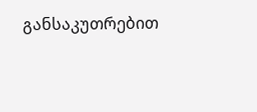განსაკუთრებით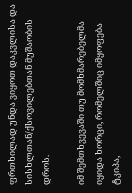ფრთხილად უნდა ვიყოთ დაკვლისა და სისხლთან/ქსოვილებთან მუშაობის დროს.

იმ შემთხვევაში თუ მომხმარებელმა იყიდა ხორცი, რომელშიც იმყოფება ტკიპა,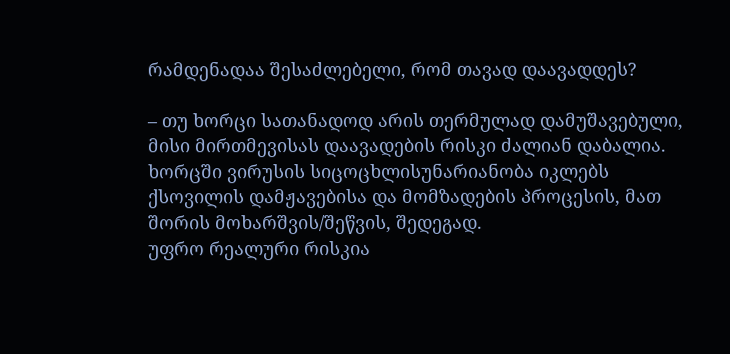რამდენადაა შესაძლებელი, რომ თავად დაავადდეს?

– თუ ხორცი სათანადოდ არის თერმულად დამუშავებული, მისი მირთმევისას დაავადების რისკი ძალიან დაბალია. ხორცში ვირუსის სიცოცხლისუნარიანობა იკლებს ქსოვილის დამჟავებისა და მომზადების პროცესის, მათ შორის მოხარშვის/შეწვის, შედეგად.
უფრო რეალური რისკია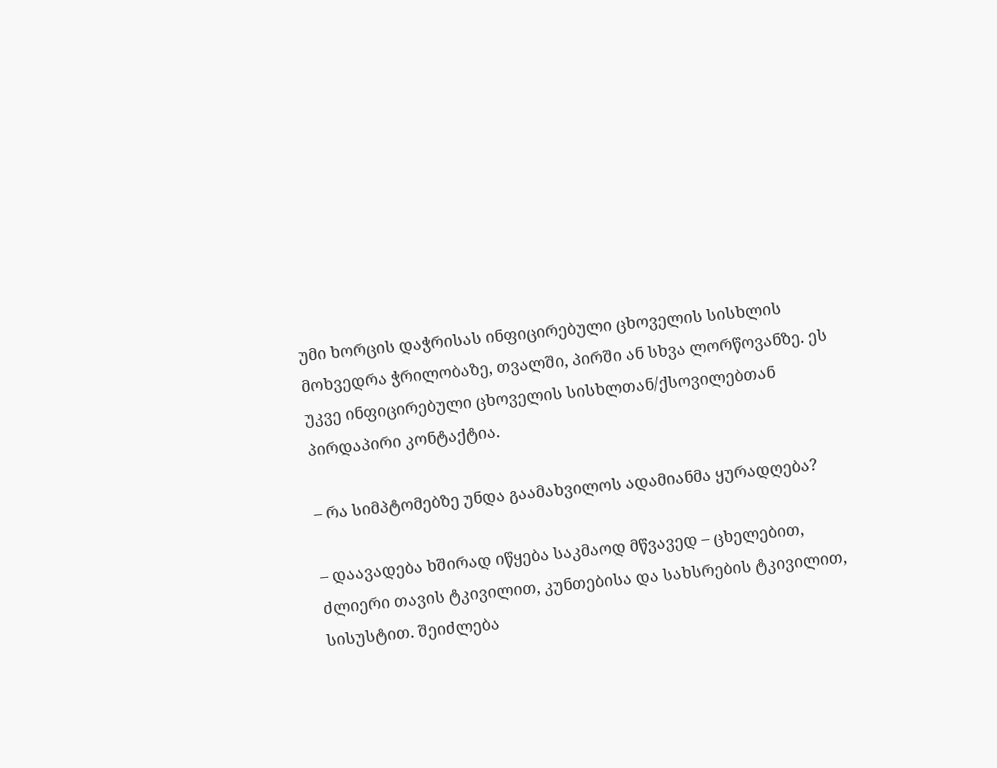უმი ხორცის დაჭრისას ინფიცირებული ცხოველის სისხლის მოხვედრა ჭრილობაზე, თვალში, პირში ან სხვა ლორწოვანზე. ეს უკვე ინფიცირებული ცხოველის სისხლთან/ქსოვილებთან პირდაპირი კონტაქტია.

– რა სიმპტომებზე უნდა გაამახვილოს ადამიანმა ყურადღება?

– დაავადება ხშირად იწყება საკმაოდ მწვავედ – ცხელებით, ძლიერი თავის ტკივილით, კუნთებისა და სახსრების ტკივილით, სისუსტით. შეიძლება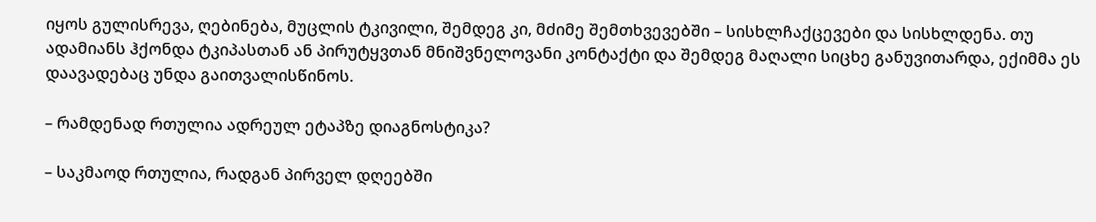იყოს გულისრევა, ღებინება, მუცლის ტკივილი, შემდეგ კი, მძიმე შემთხვევებში – სისხლჩაქცევები და სისხლდენა. თუ ადამიანს ჰქონდა ტკიპასთან ან პირუტყვთან მნიშვნელოვანი კონტაქტი და შემდეგ მაღალი სიცხე განუვითარდა, ექიმმა ეს დაავადებაც უნდა გაითვალისწინოს.

– რამდენად რთულია ადრეულ ეტაპზე დიაგნოსტიკა?

– საკმაოდ რთულია, რადგან პირველ დღეებში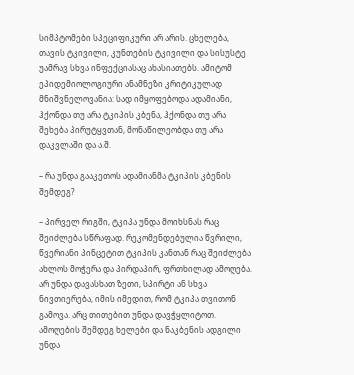სიმპტომები სპეციფიკური არ არის. ცხელება, თავის ტკივილი, კუნთების ტკივილი და სისუსტე უამრავ სხვა ინფექციასაც ახასიათებს. ამიტომ ეპიდემიოლოგიური ანამნეზი კრიტიკულად მნიშვნელოვანია: სად იმყოფებოდა ადამიანი, ჰქონდა თუ არა ტკიპის კბენა, ჰქონდა თუ არა შეხება პირუტყვთან, მონაწილეობდა თუ არა დაკვლაში და ა.შ.

– რა უნდა გააკეთოს ადამიანმა ტკიპის კბენის შემდეგ?

– პირველ რიგში, ტკიპა უნდა მოიხსნას რაც შეიძლება სწრაფად. რეკომენდებულია წვრილი, წვერიანი პინცეტით ტკიპის კანთან რაც შეიძლება ახლოს მოჭერა და პირდაპირ, ფრთხილად ამოღება. არ უნდა დავასხათ ზეთი, სპირტი ან სხვა ნივთიერება, იმის იმედით, რომ ტკიპა თვითონ გამოვა. არც თითებით უნდა დავჭყლიტოთ. ამოღების შემდეგ ხელები და ნაკბენის ადგილი უნდა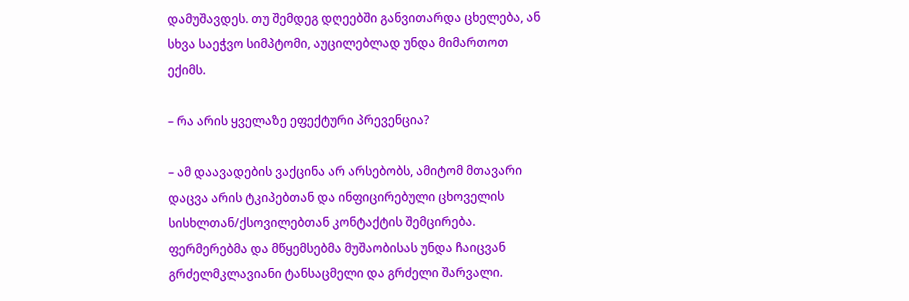დამუშავდეს. თუ შემდეგ დღეებში განვითარდა ცხელება, ან სხვა საეჭვო სიმპტომი, აუცილებლად უნდა მიმართოთ ექიმს.

– რა არის ყველაზე ეფექტური პრევენცია?

– ამ დაავადების ვაქცინა არ არსებობს, ამიტომ მთავარი დაცვა არის ტკიპებთან და ინფიცირებული ცხოველის სისხლთან/ქსოვილებთან კონტაქტის შემცირება. ფერმერებმა და მწყემსებმა მუშაობისას უნდა ჩაიცვან გრძელმკლავიანი ტანსაცმელი და გრძელი შარვალი.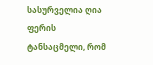სასურველია ღია ფერის ტანსაცმელი, რომ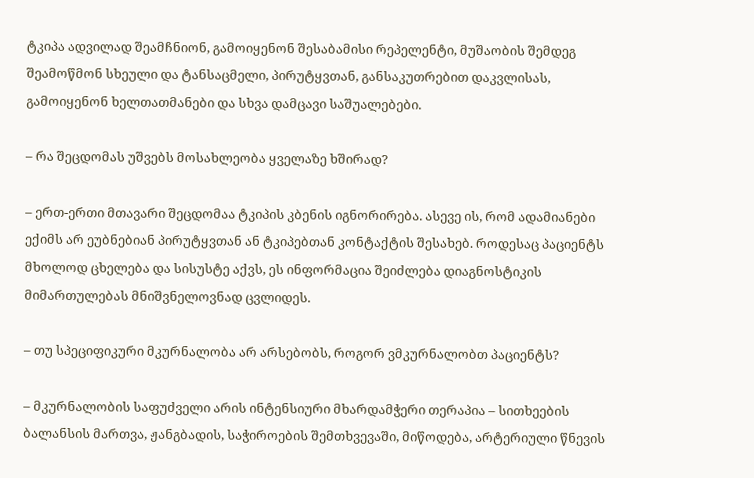ტკიპა ადვილად შეამჩნიონ, გამოიყენონ შესაბამისი რეპელენტი, მუშაობის შემდეგ შეამოწმონ სხეული და ტანსაცმელი, პირუტყვთან, განსაკუთრებით დაკვლისას, გამოიყენონ ხელთათმანები და სხვა დამცავი საშუალებები.

– რა შეცდომას უშვებს მოსახლეობა ყველაზე ხშირად?

– ერთ-ერთი მთავარი შეცდომაა ტკიპის კბენის იგნორირება. ასევე ის, რომ ადამიანები ექიმს არ ეუბნებიან პირუტყვთან ან ტკიპებთან კონტაქტის შესახებ. როდესაც პაციენტს მხოლოდ ცხელება და სისუსტე აქვს, ეს ინფორმაცია შეიძლება დიაგნოსტიკის მიმართულებას მნიშვნელოვნად ცვლიდეს.

– თუ სპეციფიკური მკურნალობა არ არსებობს, როგორ ვმკურნალობთ პაციენტს?

– მკურნალობის საფუძველი არის ინტენსიური მხარდამჭერი თერაპია – სითხეების ბალანსის მართვა, ჟანგბადის, საჭიროების შემთხვევაში, მიწოდება, არტერიული წნევის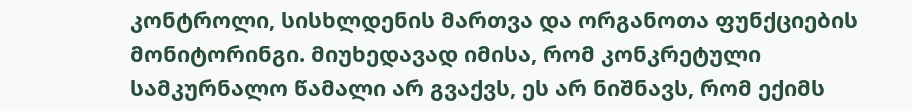კონტროლი, სისხლდენის მართვა და ორგანოთა ფუნქციების მონიტორინგი. მიუხედავად იმისა, რომ კონკრეტული სამკურნალო წამალი არ გვაქვს, ეს არ ნიშნავს, რომ ექიმს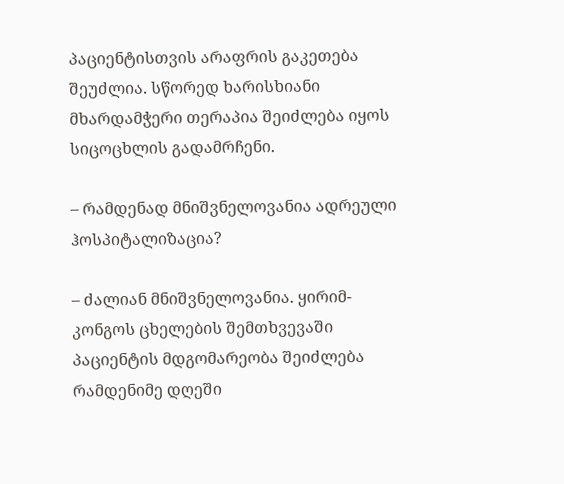პაციენტისთვის არაფრის გაკეთება შეუძლია. სწორედ ხარისხიანი მხარდამჭერი თერაპია შეიძლება იყოს სიცოცხლის გადამრჩენი.

– რამდენად მნიშვნელოვანია ადრეული ჰოსპიტალიზაცია?

– ძალიან მნიშვნელოვანია. ყირიმ-კონგოს ცხელების შემთხვევაში პაციენტის მდგომარეობა შეიძლება რამდენიმე დღეში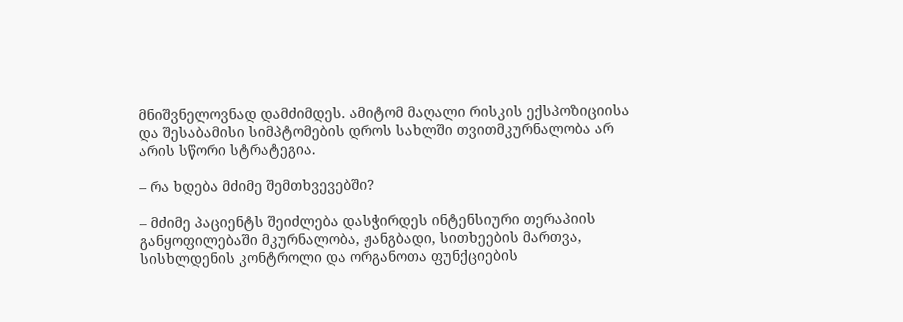მნიშვნელოვნად დამძიმდეს. ამიტომ მაღალი რისკის ექსპოზიციისა და შესაბამისი სიმპტომების დროს სახლში თვითმკურნალობა არ არის სწორი სტრატეგია.

– რა ხდება მძიმე შემთხვევებში?

– მძიმე პაციენტს შეიძლება დასჭირდეს ინტენსიური თერაპიის განყოფილებაში მკურნალობა, ჟანგბადი, სითხეების მართვა, სისხლდენის კონტროლი და ორგანოთა ფუნქციების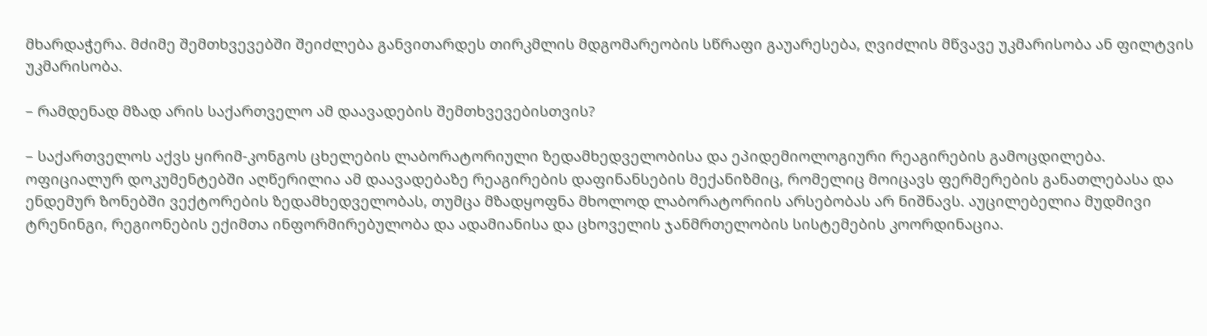მხარდაჭერა. მძიმე შემთხვევებში შეიძლება განვითარდეს თირკმლის მდგომარეობის სწრაფი გაუარესება, ღვიძლის მწვავე უკმარისობა ან ფილტვის უკმარისობა.

– რამდენად მზად არის საქართველო ამ დაავადების შემთხვევებისთვის?

– საქართველოს აქვს ყირიმ-კონგოს ცხელების ლაბორატორიული ზედამხედველობისა და ეპიდემიოლოგიური რეაგირების გამოცდილება. ოფიციალურ დოკუმენტებში აღწერილია ამ დაავადებაზე რეაგირების დაფინანსების მექანიზმიც, რომელიც მოიცავს ფერმერების განათლებასა და ენდემურ ზონებში ვექტორების ზედამხედველობას, თუმცა მზადყოფნა მხოლოდ ლაბორატორიის არსებობას არ ნიშნავს. აუცილებელია მუდმივი ტრენინგი, რეგიონების ექიმთა ინფორმირებულობა და ადამიანისა და ცხოველის ჯანმრთელობის სისტემების კოორდინაცია.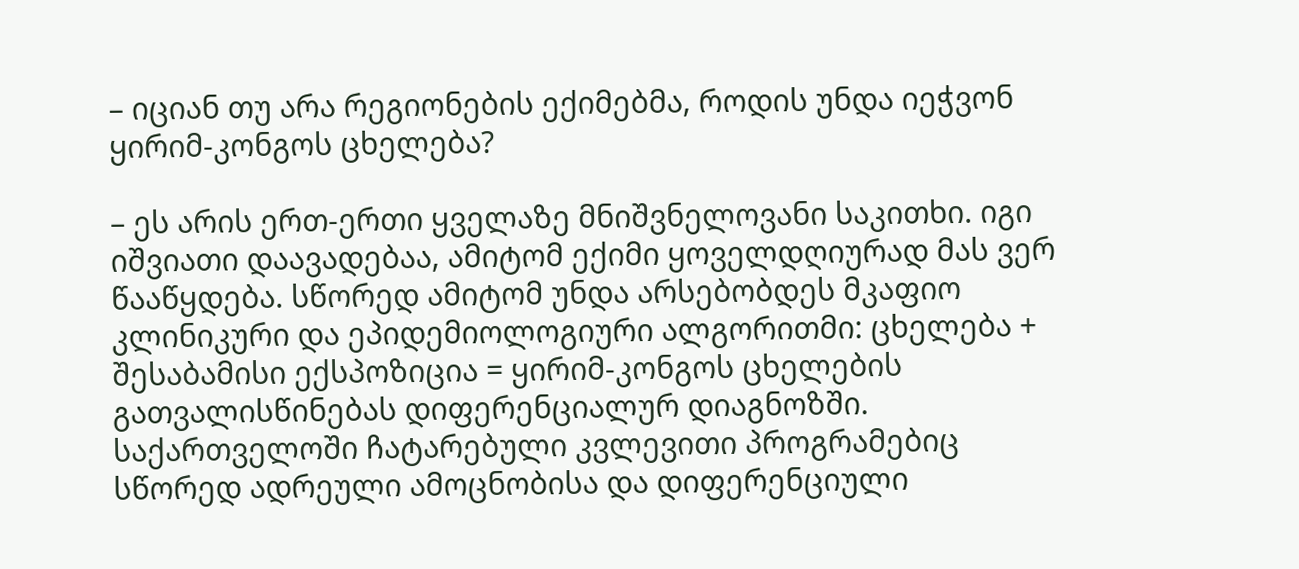– იციან თუ არა რეგიონების ექიმებმა, როდის უნდა იეჭვონ ყირიმ-კონგოს ცხელება?

– ეს არის ერთ-ერთი ყველაზე მნიშვნელოვანი საკითხი. იგი იშვიათი დაავადებაა, ამიტომ ექიმი ყოველდღიურად მას ვერ წააწყდება. სწორედ ამიტომ უნდა არსებობდეს მკაფიო კლინიკური და ეპიდემიოლოგიური ალგორითმი: ცხელება + შესაბამისი ექსპოზიცია = ყირიმ-კონგოს ცხელების გათვალისწინებას დიფერენციალურ დიაგნოზში. საქართველოში ჩატარებული კვლევითი პროგრამებიც სწორედ ადრეული ამოცნობისა და დიფერენციული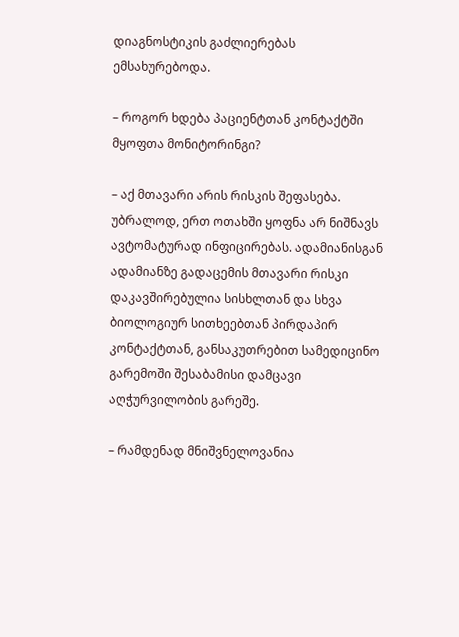დიაგნოსტიკის გაძლიერებას ემსახურებოდა.

– როგორ ხდება პაციენტთან კონტაქტში მყოფთა მონიტორინგი?

– აქ მთავარი არის რისკის შეფასება. უბრალოდ, ერთ ოთახში ყოფნა არ ნიშნავს ავტომატურად ინფიცირებას. ადამიანისგან ადამიანზე გადაცემის მთავარი რისკი დაკავშირებულია სისხლთან და სხვა ბიოლოგიურ სითხეებთან პირდაპირ კონტაქტთან, განსაკუთრებით სამედიცინო გარემოში შესაბამისი დამცავი აღჭურვილობის გარეშე.

– რამდენად მნიშვნელოვანია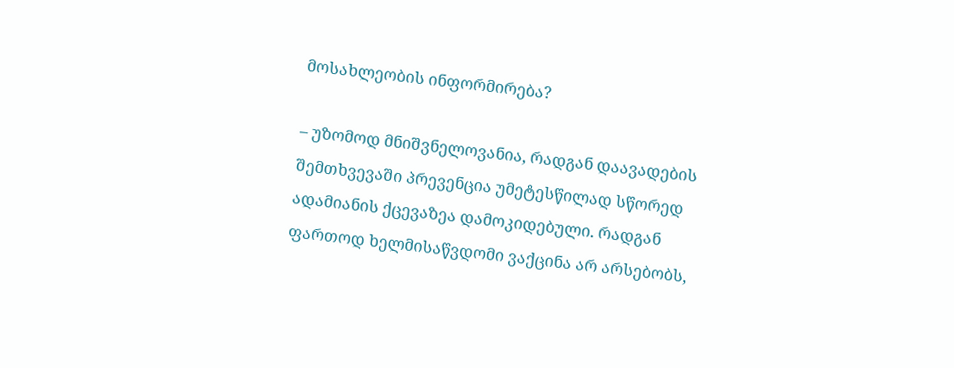მოსახლეობის ინფორმირება?

– უზომოდ მნიშვნელოვანია, რადგან დაავადების შემთხვევაში პრევენცია უმეტესწილად სწორედ ადამიანის ქცევაზეა დამოკიდებული. რადგან ფართოდ ხელმისაწვდომი ვაქცინა არ არსებობს,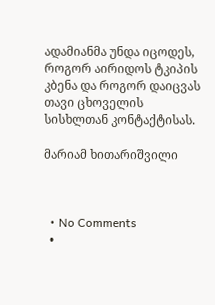ადამიანმა უნდა იცოდეს, როგორ აირიდოს ტკიპის კბენა და როგორ დაიცვას თავი ცხოველის სისხლთან კონტაქტისას.

მარიამ ხითარიშვილი



  • No Comments
  •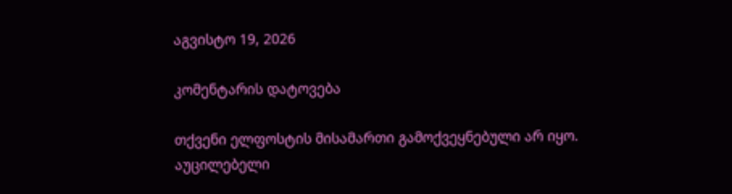აგვისტო 19, 2026

კომენტარის დატოვება

თქვენი ელფოსტის მისამართი გამოქვეყნებული არ იყო. აუცილებელი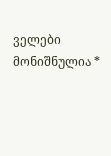ველები მონიშნულია *